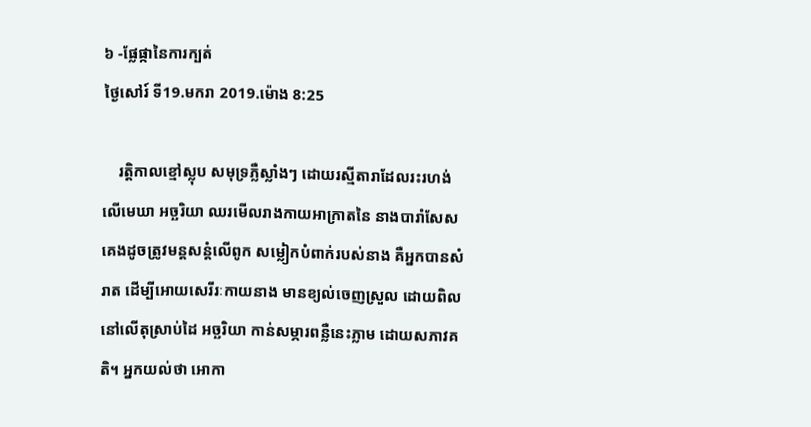៦ -ផ្លែផ្កានៃការក្បត់
ថ្ងៃសៅរ៍ ទី19.មករា 2019.ម៉ោង 8:25

    រត្តិកាលខ្មៅស្លុប សមុទ្រភ្លឺស្លាំងៗ ដោយរស្មីតារាដែលរះរហង់លើមេឃា អច្ឆរិយា ឈរមើលរាងកាយអាក្រាតនៃ នាងបារាំសែស គេងដូចត្រូវមន្តសន្ដំលើពូក សម្លៀកបំពាក់របស់នាង គឺអ្នកបានសំរាត ដើម្បីអោយសេរីរៈកាយនាង មានខ្យល់ចេញស្រួល ដោយពិលនៅលើតុស្រាប់ដៃ អច្ឆរិយា កាន់សម្ភារពន្លឺនេះភ្លាម ដោយសភាវគតិ។ អ្នកយល់ថា អោកា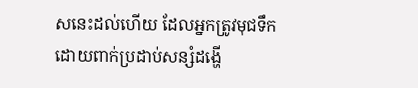សនេះដល់ហើយ ដែលអ្នកត្រូវមុជទឹកដោយពាក់ប្រដាប់សន្សំដង្ហើ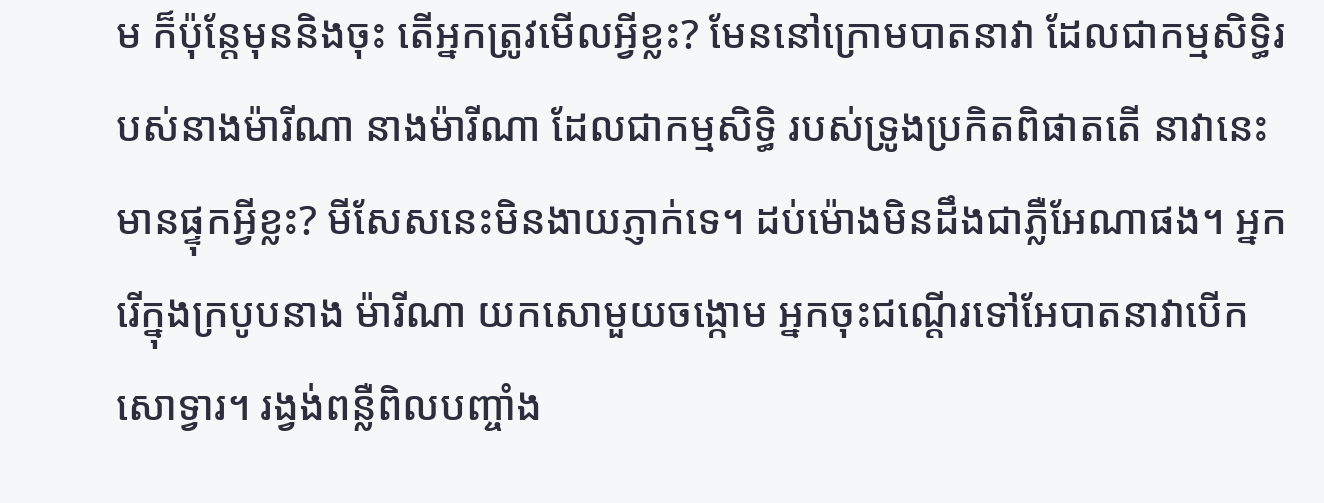ម ក៏ប៉ុន្តែមុននិងចុះ តើអ្នកត្រូវមើលអ្វីខ្លះ? មែននៅក្រោមបាតនាវា ដែលជាកម្មសិទ្ធិរបស់នាងម៉ារីណា នាងម៉ារីណា ដែលជាកម្មសិទ្ធិ របស់ទ្រូងប្រកិតពិផាតតើ នាវានេះមានផ្ទុកអ្វីខ្លះ? មីសែសនេះមិនងាយភ្ញាក់ទេ។ ដប់ម៉ោងមិនដឹងជាភ្លឺអែណាផង។ អ្នករើក្នុងក្របូបនាង ម៉ារីណា យកសោមួយចង្កោម អ្នកចុះជណ្ដើរទៅអែបាតនាវាបើកសោទ្វារ។ រង្វង់ពន្លឺពិលបញ្ចាំង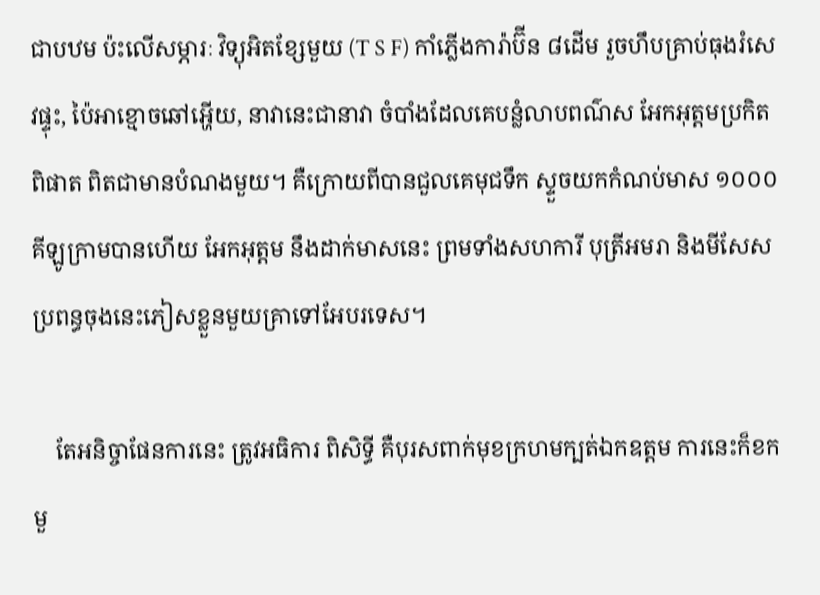ជាបឋម ប៉ះលើសម្ភារៈ វិទ្យុអិតខ្សែមួយ (T S F) កាំភ្លើងការ៉ាប៊ីន ៨ដើម រួចហឹបគ្រាប់ធុងរំសេវផ្ទុះ, ប៉ៃអាខ្មោចឆៅអ្ហើយ, នាវានេះជានាវា ចំបាំងដែលគេបន្លំលាបពណ៌ស អែកអុត្តមប្រកិតពិផាត ពិតជាមានបំណងមួយ។ គឺក្រោយពីបានជួលគេមុជទឹក ស្ទួចយកកំណប់មាស ១០០០គីឡូក្រាមបានហើយ អែកអុត្តម នឹងដាក់មាសនេះ ព្រមទាំងសហការី បុត្រីអមរា និងមីសែស ប្រពន្ធចុងនេះភៀសខ្លួនមួយគ្រាទៅអែបរទេស។

    តែអនិច្ចាផែនការនេះ ត្រូវអធិការ ពិសិទ្ធី គឺបុរសពាក់មុខក្រហមក្បត់ឯកឧត្ដម ការនេះក៏ខកមួ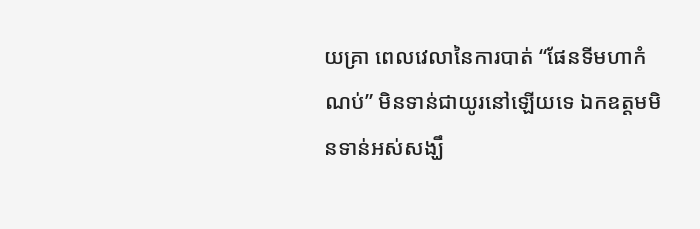យគ្រា ពេលវេលានៃការបាត់ “ផែនទីមហាកំណប់” មិនទាន់ជាយូរនៅឡើយទេ ឯកឧត្ដមមិនទាន់អស់សង្ឃឹ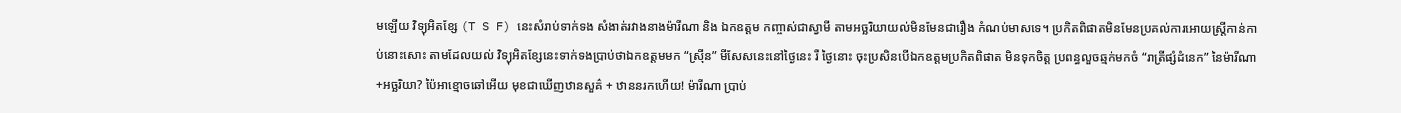មឡើយ វិទ្យុអិតខ្សែ (T S F) នេះសំរាប់ទាក់ទង សំងាត់រវាងនាងម៉ារីណា និង ឯកឧត្ដម កញ្ចាស់ជាស្វាមី តាមអច្ឆរិយាយល់មិនមែនជារឿង កំណប់មាសទេ។ ប្រកិតពិផាតមិនមែនប្រគល់ការអោយស្ត្រីកាន់កាប់នោះសោះ តាមដែលយល់ វិទ្យុអិតខ្សែនេះទាក់ទងប្រាប់ថាឯកឧត្ដមមក “ស្រ៊ីន” មីសែសនេះនៅថ្ងៃនេះ រឺ ថ្ងៃនោះ ចុះប្រសិនបើឯកឧត្ដមប្រកិតពិផាត មិនទុកចិត្ត ប្រពន្ធលួចឆ្មក់មកចំ “រាត្រីផ្សំដំនេក” នៃម៉ារីណា+អច្ឆរិយា? ប៉ៃអាខ្មោចឆៅអើយ មុខជាឃើញឋានសួគ៌ + ឋាននរកហើយ! ម៉ារីណា ប្រាប់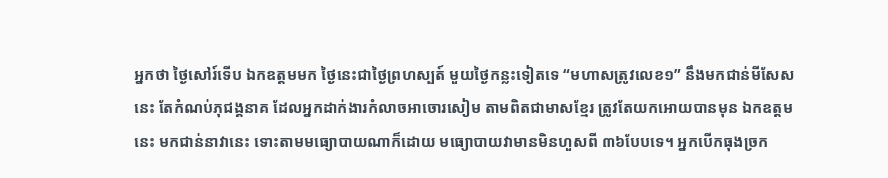អ្នកថា ថ្ងៃសៅរ៍ទើប ឯកឧត្ដមមក ថ្ងៃនេះជាថ្ងៃព្រហស្បត៍ មួយថ្ងៃកន្លះទៀតទេ “មហាសត្រូវលេខ១” នឹងមកជាន់មីសែសនេះ តែកំណប់ភុជង្គនាគ ដែលអ្នកដាក់ងារកំលាចអាចោរសៀម តាមពិតជាមាសខ្មែរ ត្រូវតែយកអោយបានមុន ឯកឧត្ដមនេះ មកជាន់នាវានេះ ទោះតាមមធ្យោបាយណាក៏ដោយ មធ្យោបាយវាមានមិនហួសពី ៣៦បែបទេ។ អ្នកបើកធុងច្រក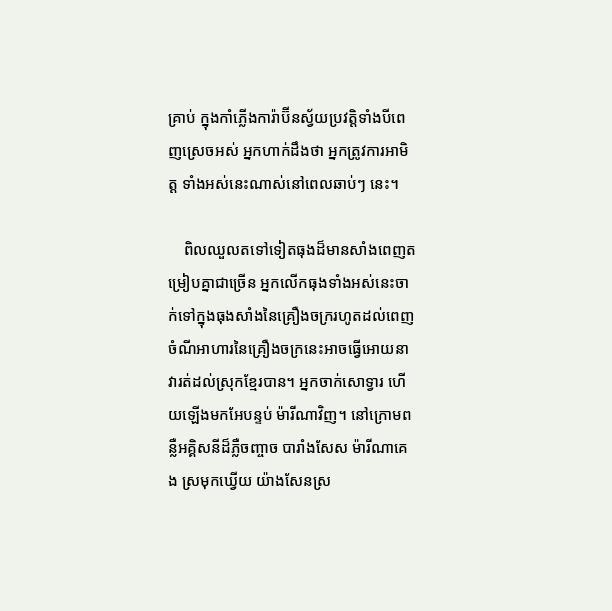គ្រាប់ ក្នុងកាំភ្លើងការ៉ាប៊ីនស្វ័យប្រវត្តិទាំងបីពេញស្រេចអស់ អ្នកហាក់ដឹងថា អ្នកត្រូវការអាមិត្ត ទាំងអស់នេះណាស់នៅពេលឆាប់ៗ នេះ។

    ពិលឈួលតទៅទៀតធុងដ៏មានសាំងពេញតម្រៀបគ្នាជាច្រើន អ្នកលើកធុងទាំងអស់នេះចាក់ទៅក្នុងធុងសាំងនៃគ្រឿងចក្ររហូតដល់ពេញ ចំណីអាហារនៃគ្រឿងចក្រនេះអាចធ្វើអោយនាវារត់ដល់ស្រុកខ្មែរបាន។ អ្នកចាក់សោទ្វារ ហើយឡើងមកអែបន្ទប់ ម៉ារីណាវិញ។ នៅក្រោមពន្លឺអគ្គិសនីដ៏ភ្លឺចញ្ចាច បារាំងសែស ម៉ារីណាគេង ស្រមុកឃ្វើយ យ៉ាងសែនស្រ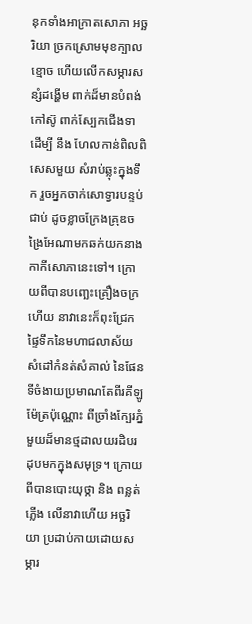នុកទាំងអាក្រាតសោភា អច្ឆរិយា ច្រកស្រោមមុខក្បាលខ្មោច ហើយលើកសម្ភារសន្សំដង្ហើម ពាក់ដ៏មានបំពង់កៅស៊ូ ពាក់ស្បែកជើងទា ដើម្បី នឹង ហែលកាន់ពិលពិសេសមួយ សំរាប់ឆ្លុះក្នុងទឹក រួចអ្នកចាក់សោទ្វារបន្ទប់ជាប់ ដូចខ្លាចក្រែងគ្រុឌចង្រៃអែណាមកឆក់យកនាងកាកីសោភានេះទៅ។ ក្រោយពីបានបញ្ឆេះគ្រឿងចក្រហើយ នាវានេះក៏ពុះជ្រែកផ្ទៃទឹកនៃមហាជលាស័យ សំដៅកំនត់សំគាល់ នៃផែនទីចំងាយប្រមាណតែពីរគីឡូម៉ែត្រប៉ុណ្ណោះ ពីច្រាំងក្បែរភ្នំមួយដ៏មានថ្មដាលយរដិបរដុបមកក្នុងសមុទ្រ។ ក្រោយពីបានបោះយុថ្កា និង ពន្លត់ភ្លើង លើនាវាហើយ អច្ឆរិយា ប្រដាប់កាយដោយសម្ភារ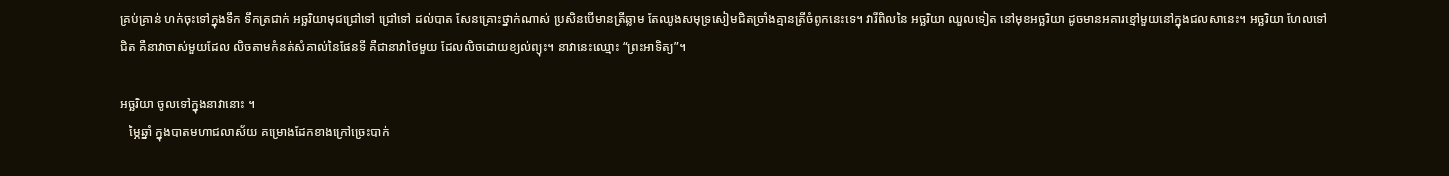គ្រប់គ្រាន់ ហក់ចុះទៅក្នុងទឹក ទឹកត្រជាក់ អច្ឆរិយាមុជជ្រៅទៅ ជ្រៅទៅ ដល់បាត សែនគ្រោះថ្នាក់ណាស់ ប្រសិនបើមានត្រីឆ្លាម តែឈូងសមុទ្រសៀមជិតច្រាំងគ្មានត្រីចំពូកនេះទេ។ វារីពិលនៃ អច្ឆរិយា ឈួលទៀត នៅមុខអច្ឆរិយា ដូចមានអគារខ្មៅមួយនៅក្នុងជលសានេះ។ អច្ឆរិយា ហែលទៅជិត គឺនាវាចាស់មួយដែល លិចតាមកំនត់សំគាល់នៃផែនទី គឺជានាវាថៃមួយ ដែលលិចដោយខ្យល់ព្យុះ។ នាវានេះឈ្មោះ “ព្រះអាទិត្យ”។

អច្ឆរិយា ចូលទៅក្នុងនាវានោះ ។
   ម្ភៃឆ្នាំ ក្នុងបាតមហាជលាស័យ គម្រោងដែកខាងក្រៅច្រេះបាក់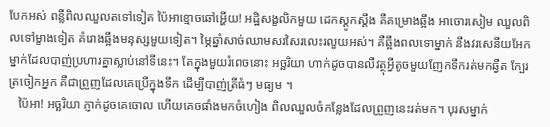បែកអស់ ពន្លឺពិលឈួលតទៅទៀត ប៉ៃអាខ្មោចឆៅអ្ហើយ! អដ្ឋិសង្ខលិកមួយ ដេកស្ដូកស្ដឹង គឺគម្រោងឆ្អឹង អាចោរសៀម ឈួលពិលទៅម្ខាងទៀត គំរោងឆ្អឹងមនុស្សមួយទៀត។ ម្ភៃឆ្នាំសាច់ឈាមសរសៃរលេះរលួយអស់។ គឺឆ្អឹងពលទោម្នាក់ នឹងវរសេនីយអែកម្នាក់ដែលបាញ់ប្រហារគ្នាស្លាប់នៅទីនេះ។ តែក្នុងមួយរំពេចនោះ អច្ឆរិយា ហាក់ដូចបានលឺវត្ថុអ្វីតូចមួយញែកទឹករត់មកឆ្វឺត ក្បែរត្រចៀកអ្នក គឺជាព្រួញដែលគេប្រើក្នុងទឹក ដើម្បីបាញ់ត្រីធំៗ មធ្យម ។
   ប៉ៃអា! អច្ឆរិយា ភ្ញាក់ដូចគេចោល ហើយគេចផាំងមកចំហៀង ពិលឈួលចំកន្លែងដែលព្រួញនេះរត់មក។ បុរសម្នាក់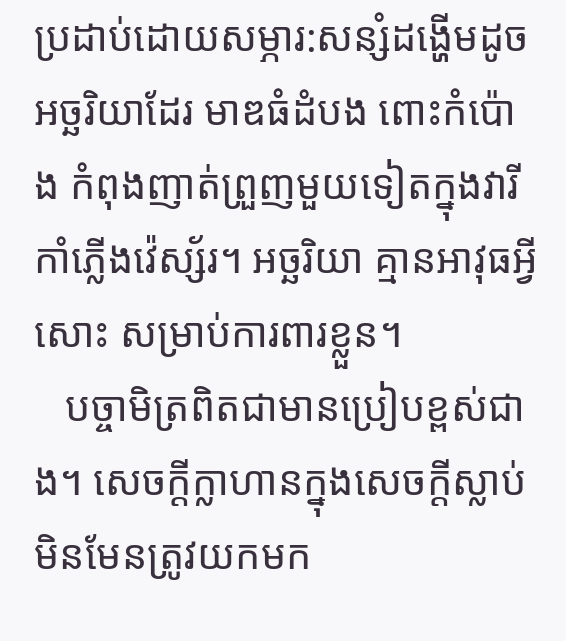ប្រដាប់ដោយសម្ភារ:សន្សំដង្ហើមដូចអច្ឆរិយាដែរ មាឌធំដំបង ពោះកំប៉ោង កំពុងញាត់ព្រួញមួយទៀតក្នុងវារីកាំភ្លើងវ៉េស្ស័រ។ អច្ឆរិយា គ្មានអាវុធអ្វីសោះ សម្រាប់ការពារខ្លួន។
   បច្ចាមិត្រពិតជាមានប្រៀបខ្ពស់ជាង។ សេចក្ដីក្លាហានក្នុងសេចក្ដីស្លាប់មិនមែនត្រូវយកមក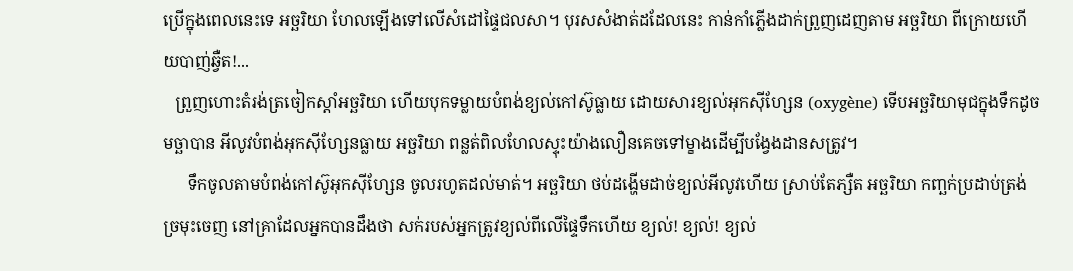ប្រើក្នុងពេលនេះទេ អច្ឆរិយា ហែលឡើងទៅលើសំដៅផ្ទៃជលសា។ បុរសសំងាត់ដដែលនេះ កាន់កាំភ្លើងដាក់ព្រួញដេញតាម អច្ឆរិយា ពីក្រោយហើយបាញ់ឆ្វឺត!...
   ព្រួញហោះតំរង់ត្រចៀកស្ដាំអច្ឆរិយា ហើយបុកទម្លាយបំពង់ខ្យល់កៅស៊ូធ្លាយ ដោយសារខ្យល់អុកស៊ីហ្សែន (oxygène) ទើបអច្ឆរិយាមុជក្នុងទឹកដូចមច្ឆាបាន អីលូវបំពង់អុកស៊ីហ្សែនធ្លាយ អច្ឆរិយា ពន្លត់ពិលហែលស្ទុះយ៉ាងលឿនគេចទៅម្ខាងដើម្បីបង្វែងដានសត្រូវ។
      ទឹកចូលតាមបំពង់កៅស៊ូអុកស៊ីហ្សែន ចូលរហូតដល់មាត់។ អច្ឆរិយា ថប់ដង្ហើមដាច់ខ្យល់អីលូវហើយ ស្រាប់តែភ្សឺត អច្ឆរិយា កញ្ឆក់ប្រដាប់ត្រង់ច្រមុះចេញ នៅគ្រាដែលអ្នកបានដឹងថា សក់របស់អ្នកត្រូវខ្យល់ពីលើផ្ទៃទឹកហើយ ខ្យល់! ខ្យល់! ខ្យល់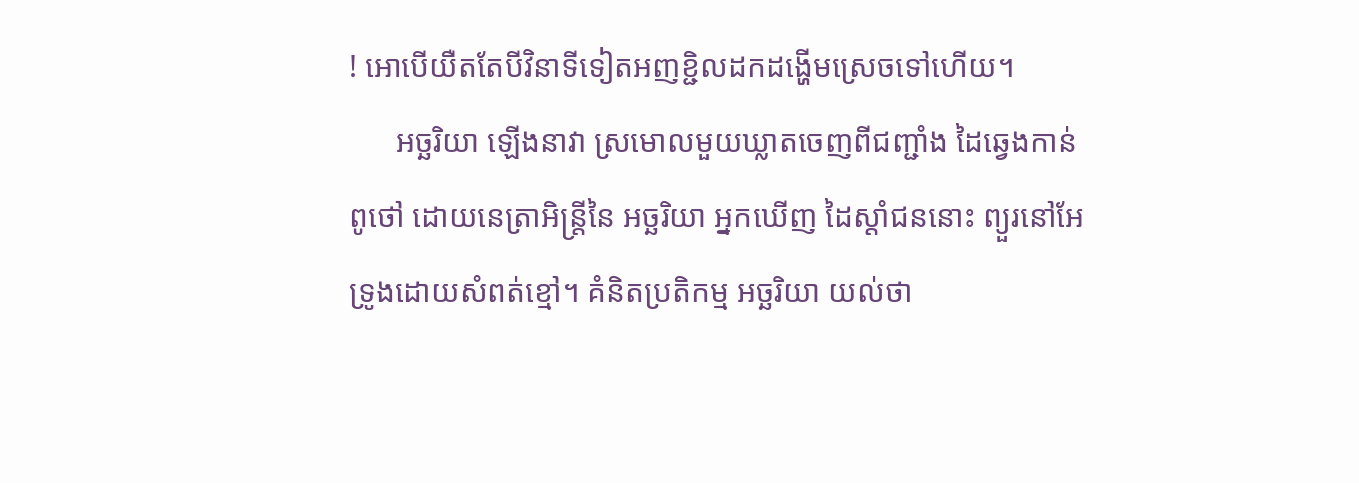! អោបើយឺតតែបីវិនាទីទៀតអញខ្ជិលដកដង្ហើមស្រេចទៅហើយ។
      អច្ឆរិយា ឡើងនាវា ស្រមោលមួយឃ្លាតចេញពីជញ្ជាំង ដៃឆ្វេងកាន់ពូថៅ ដោយនេត្រាអិន្ត្រីនៃ អច្ឆរិយា អ្នកឃើញ ដៃស្ដាំជននោះ ព្យួរនៅអែទ្រូងដោយសំពត់ខ្មៅ។ គំនិតប្រតិកម្ម អច្ឆរិយា យល់ថា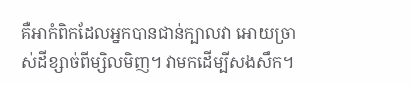គឺអាកំពិកដែលអ្នកបានជាន់ក្បាលវា អោយច្រាស់ដីខ្សាច់ពីម្សិលមិញ។ វាមកដើម្បីសងសឹក។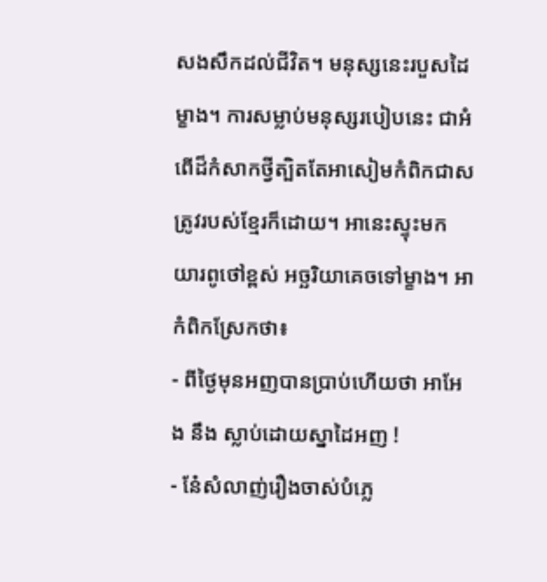សងសឹកដល់ជីវិត។ មនុស្សនេះរបួសដៃម្ខាង។ ការសម្លាប់មនុស្សរបៀបនេះ ជាអំពើដ៏កំសាកថ្វីត្បិតតែអាសៀមកំពិកជាសត្រូវរបស់ខ្មែរក៏ដោយ។ អានេះស្ទុះមក យារពូថៅខ្ពស់ អច្ឆរិយាគេចទៅម្ខាង។ អាកំពិកស្រែកថា៖
- ពីថ្ងៃមុនអញបានប្រាប់ហើយថា អាអែង នឹង ស្លាប់ដោយស្នាដៃអញ !
- នែ៎សំលាញ់រឿងចាស់បំភ្លេ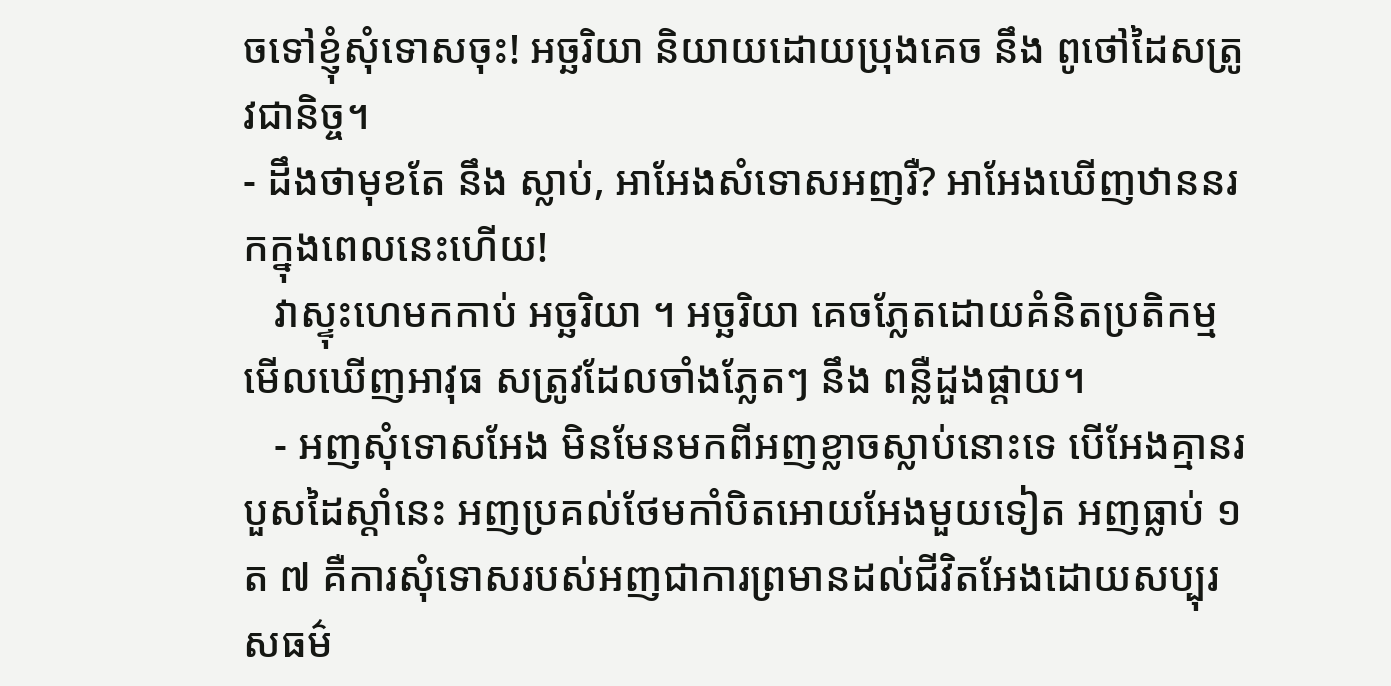ចទៅខ្ញុំសុំទោសចុះ! អច្ឆរិយា និយាយដោយប្រុងគេច នឹង ពូថៅដៃសត្រូវជានិច្ច។
- ដឹងថាមុខតែ នឹង ស្លាប់, អាអែងសំទោសអញរឺ? អាអែងឃើញឋាននរកក្នុងពេលនេះហើយ!
   វាស្ទុះហេមកកាប់ អច្ឆរិយា ។ អច្ឆរិយា គេចភ្លែតដោយគំនិតប្រតិកម្ម មើលឃើញអាវុធ សត្រូវដែលចាំងភ្លែតៗ នឹង ពន្លឺដួងផ្ដាយ។
   - អញសុំទោសអែង មិនមែនមកពីអញខ្លាចស្លាប់នោះទេ បើអែងគ្មានរបួសដៃស្ដាំនេះ អញប្រគល់ថែមកាំបិតអោយអែងមួយទៀត អញធ្លាប់ ១ ត ៧ គឺការសុំទោសរបស់អញជាការព្រមានដល់ជីវិតអែងដោយសប្បុរសធម៌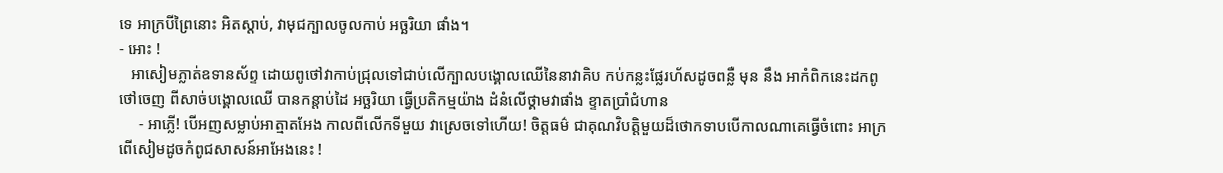ទេ អាក្របីព្រៃនោះ អិតស្ដាប់, វាមុជក្បាលចូលកាប់ អច្ឆរិយា ផាំង។
- អោះ !
   អាសៀមភ្លាត់ឧទានស័ព្ទ ដោយពូថៅវាកាប់ជ្រុលទៅជាប់លើក្បាលបង្គោលឈើនៃនាវាគិប កប់កន្លះផ្លែរហ័សដូចពន្លឺ មុន នឹង អាកំពិកនេះដកពូថៅចេញ ពីសាច់បង្គោលឈើ បានកន្ដាប់ដៃ អច្ឆរិយា ធ្វើប្រតិកម្មយ៉ាង ដំនំលើថ្គាមវាផាំង ខ្ទាតប្រាំជំហាន
     - អាភ្លើ! បើអញសម្លាប់អាត្មាតអែង កាលពីលើកទីមួយ វាស្រេចទៅហើយ! ចិត្តធម៌ ជាគុណវិបត្តិមួយដ៏ថោកទាបបើកាលណាគេធ្វើចំពោះ អាក្រពើសៀមដូចកំពូជសាសន៍អាអែងនេះ !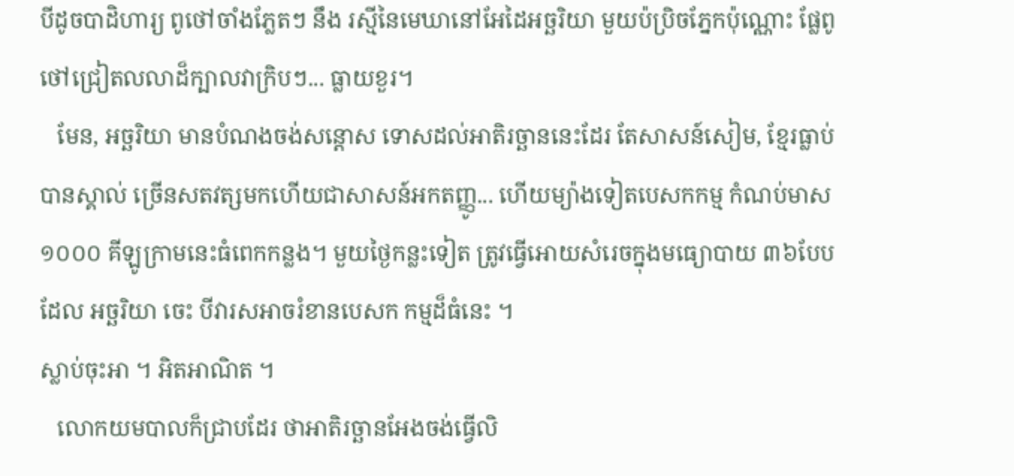បីដូចបាដិហារ្យ ពូថៅចាំងភ្លែតៗ នឹង រស្មីនៃមេឃានៅអែដៃអច្ឆរិយា មួយប៉ប្រិចភ្នែកប៉ុណ្ណោះ ផ្លែពូថៅជ្រៀតលលាដ៏ក្បាលវាក្រិបៗ... ធ្លាយខួរ។
   មែន, អច្ឆរិយា មានបំណងចង់សន្ដោស ទោសដល់អាតិរច្ឆាននេះដែរ តែសាសន៍សៀម, ខ្មែរធ្លាប់បានស្គាល់ ច្រើនសតវត្សមកហើយជាសាសន៍អកតញ្ញូ... ហើយម្យ៉ាងទៀតបេសកកម្ម កំណប់មាស ១០០០ គីឡូក្រាមនេះធំពេកកន្លង។ មួយថ្ងៃកន្លះទៀត ត្រូវធ្វើអោយសំរេចក្នុងមធ្យោបាយ ៣៦បែប ដែល អច្ឆរិយា ចេះ បីវារសអាចរំខានបេសក កម្មដ៏ធំនេះ ។
ស្លាប់ចុះអា ។ អិតអាណិត ។
   លោកយមបាលក៏ជ្រាបដែរ ថាអាតិរច្ឆានអែងចង់ធ្វើលិ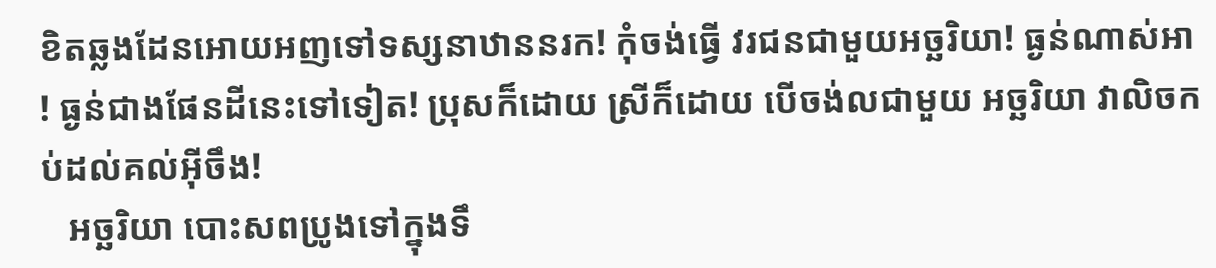ខិតឆ្លងដែនអោយអញទៅទស្សនាឋាននរក! កុំចង់ធ្វើ វរជនជាមួយអច្ឆរិយា! ធ្ងន់ណាស់អា! ធ្ងន់ជាងផែនដីនេះទៅទៀត! ប្រុសក៏ដោយ ស្រីក៏ដោយ បើចង់លជាមួយ អច្ឆរិយា វាលិចកប់ដល់គល់អ៊ីចឹង!
   អច្ឆរិយា បោះសពប្រូងទៅក្នុងទឹ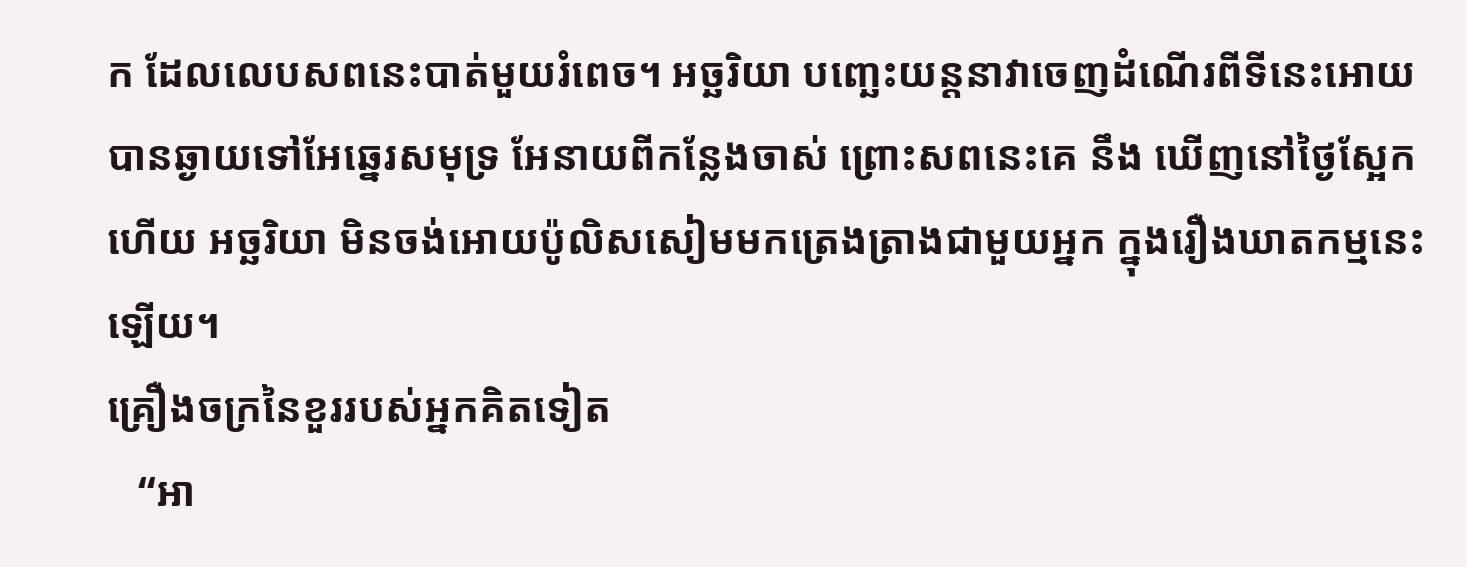ក ដែលលេបសពនេះបាត់មួយរំពេច។ អច្ឆរិយា បញ្ឆេះយន្តនាវាចេញដំណើរពីទីនេះអោយបានឆ្ងាយទៅអែឆ្នេរសមុទ្រ អែនាយពីកន្លែងចាស់ ព្រោះសពនេះគេ នឹង ឃើញនៅថ្ងៃស្អែកហើយ អច្ឆរិយា មិនចង់អោយប៉ូលិសសៀមមកត្រេងត្រាងជាមួយអ្នក ក្នុងរឿងឃាតកម្មនេះឡើយ។
គ្រឿងចក្រនៃខួររបស់អ្នកគិតទៀត
   “អា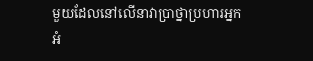មួយដែលនៅលើនាវាប្រាថ្នាប្រហារអ្នកអំ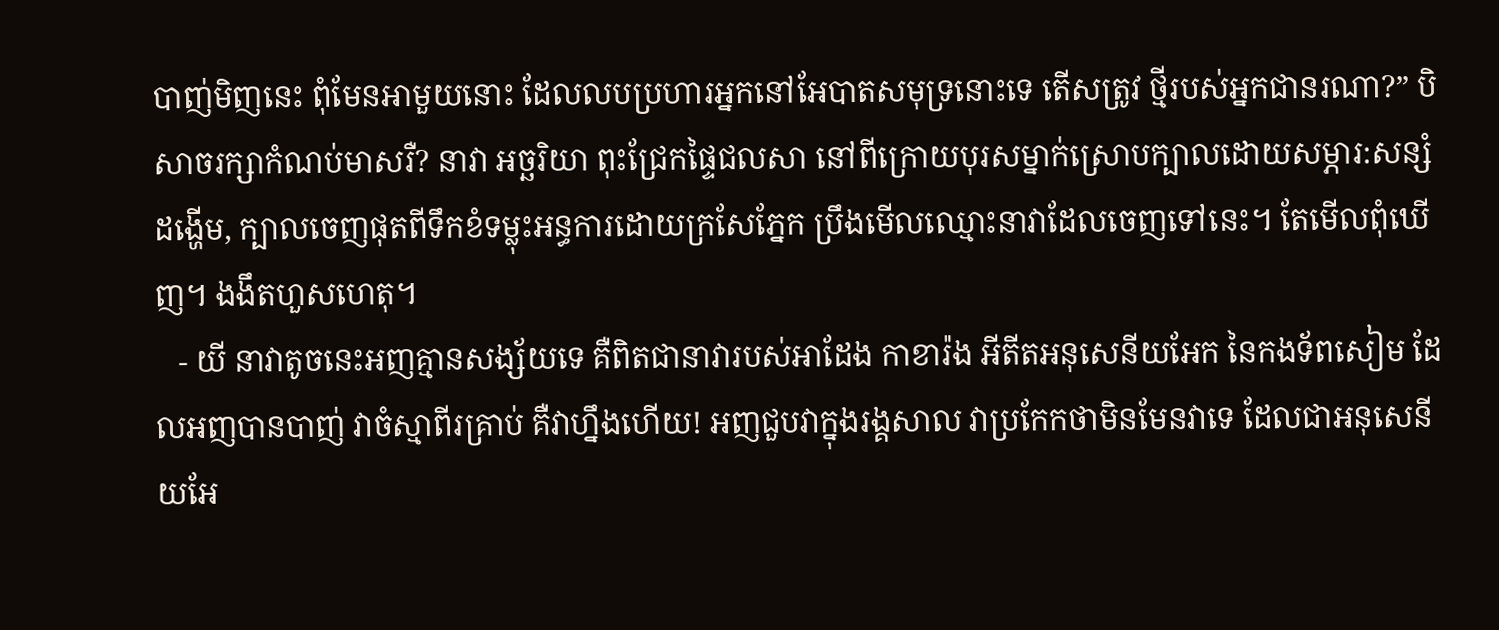បាញ់មិញនេះ ពុំមែនអាមួយនោះ ដែលលបប្រហារអ្នកនៅអែបាតសមុទ្រនោះទេ តើសត្រូវ ថ្មីរបស់អ្នកជានរណា?” បិសាចរក្សាកំណប់មាសរឺ? នាវា អច្ឆរិយា ពុះជ្រែកផ្ទៃជលសា នៅពីក្រោយបុរសម្នាក់ស្រោបក្បាលដោយសម្ភារ:សន្សំដង្ហើម, ក្បាលចេញផុតពីទឹកខំទម្លុះអន្ធការដោយក្រសែភ្នែក ប្រឹងមើលឈ្មោះនាវាដែលចេញទៅនេះ។ តែមើលពុំឃើញ។ ងងឹតហួសហេតុ។
   - យី នាវាតូចនេះអញគ្មានសង្ស័យទេ គឺពិតជានាវារបស់អាដែង កាខារ៉ង អីតីតអនុសេនីយអែក នៃកងទ័ពសៀម ដែលអញបានបាញ់ វាចំស្មាពីរគ្រាប់ គឺវាហ្នឹងហើយ! អញជួបវាក្នុងរង្គសាល វាប្រកែកថាមិនមែនវាទេ ដែលជាអនុសេនីយអែ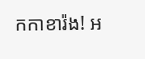កកាខារ៉ង! អ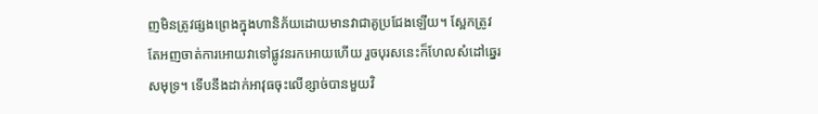ញមិនត្រូវផ្សងព្រេងក្នុងហានិភ័យដោយមានវាជាគូប្រជែងឡើយ។ ស្អែកត្រូវតែអញចាត់ការអោយវាទៅផ្លូវនរកអោយហើយ រួចបុរសនេះក៏ហែលសំដៅឆ្នេរសមុទ្រ។ ទើបនឹងដាក់អាវុធចុះលើខ្សាច់បានមួយវិ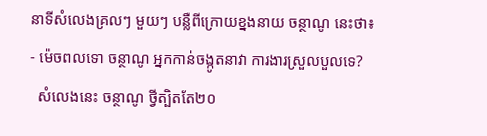នាទីសំលេងគ្រលៗ មួយៗ បន្លឺពីក្រោយខ្នងនាយ ចន្ថាណូ នេះថា៖
- ម៉េចពលទោ ចន្ថាណូ អ្នកកាន់ចង្កូតនាវា ការងារស្រួលបួលទេ?
  សំលេងនេះ ចន្ថាណូ ថ្វីត្បិតតែ២០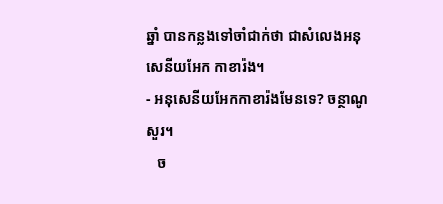ឆ្នាំ បានកន្លងទៅចាំជាក់ថា ជាសំលេងអនុសេនីយអែក កាខារ៉ង។
- អនុសេនីយអែកកាខារ៉ងមែនទេ? ចន្ថាណូ សួរ។
   ច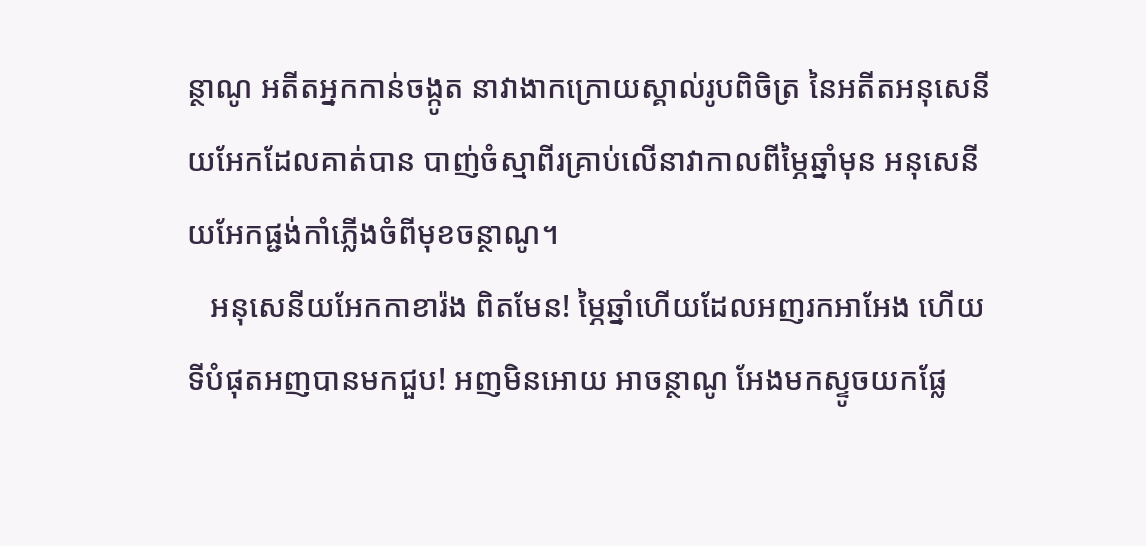ន្ថាណូ អតីតអ្នកកាន់ចង្កូត នាវាងាកក្រោយស្គាល់រូបពិចិត្រ នៃអតីតអនុសេនីយអែកដែលគាត់បាន បាញ់ចំស្មាពីរគ្រាប់លើនាវាកាលពីម្ភៃឆ្នាំមុន អនុសេនីយអែកផ្ជង់កាំភ្លើងចំពីមុខចន្ថាណូ។
   អនុសេនីយអែកកាខារ៉ង ពិតមែន! ម្ភៃឆ្នាំហើយដែលអញរកអាអែង ហើយទីបំផុតអញបានមកជួប! អញមិនអោយ អាចន្ថាណូ អែងមកស្ទូចយកផ្លែ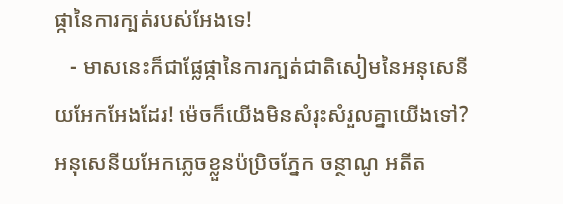ផ្កានៃការក្បត់របស់អែងទេ!
   - មាសនេះក៏ជាផ្លែផ្កានៃការក្បត់ជាតិសៀមនៃអនុសេនីយអែកអែងដែរ! ម៉េចក៏យើងមិនសំរុះសំរួលគ្នាយើងទៅ? អនុសេនីយអែកភ្លេចខ្លួនប៉ប្រិចភ្នែក ចន្ថាណូ អតីត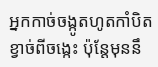អ្នកកាច់ចង្កូតហូតកាំបិតខ្វាច់ពីចង្កេះ ប៉ុន្តែមុននឹ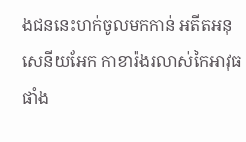ងជននេះហក់ចូលមកកាន់ អតីតអនុសេនីយអែក កាខារ៉ងរលាស់កៃអាវុធផាំង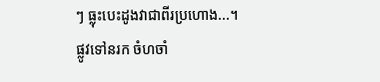ៗ ធ្លុះបេះដូងវាជាពីរប្រហោង...។
ផ្លូវទៅនរក ចំហចាំ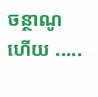ចន្ថាណូ ហើយ .....